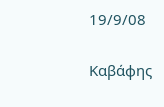19/9/08

Καβάφης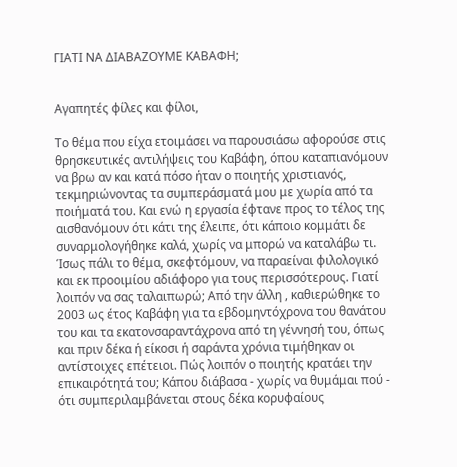ΓΙΑΤΙ ΝΑ ΔΙΑΒΑΖΟΥΜΕ ΚΑΒΑΦΗ;


Αγαπητές φίλες και φίλοι,

Το θέμα που είχα ετοιμάσει να παρουσιάσω αφορούσε στις θρησκευτικές αντιλήψεις του Καβάφη, όπου καταπιανόμουν να βρω αν και κατά πόσο ήταν ο ποιητής χριστιανός, τεκμηριώνοντας τα συμπεράσματά μου με χωρία από τα ποιήματά του. Και ενώ η εργασία έφτανε προς το τέλος της αισθανόμουν ότι κάτι της έλειπε, ότι κάποιο κομμάτι δε συναρμολογήθηκε καλά, χωρίς να μπορώ να καταλάβω τι. Ίσως πάλι το θέμα, σκεφτόμουν, να παραείναι φιλολογικό και εκ προοιμίου αδιάφορο για τους περισσότερους. Γιατί λοιπόν να σας ταλαιπωρώ; Από την άλλη , καθιερώθηκε το 2003 ως έτος Καβάφη για τα εβδομηντόχρονα του θανάτου του και τα εκατονσαραντάχρονα από τη γέννησή του, όπως και πριν δέκα ή είκοσι ή σαράντα χρόνια τιμήθηκαν οι αντίστοιχες επέτειοι. Πώς λοιπόν ο ποιητής κρατάει την επικαιρότητά του; Κάπου διάβασα - χωρίς να θυμάμαι πού - ότι συμπεριλαμβάνεται στους δέκα κορυφαίους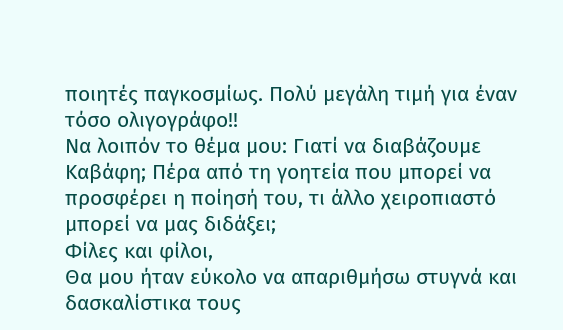ποιητές παγκοσμίως. Πολύ μεγάλη τιμή για έναν τόσο ολιγογράφο!!
Να λοιπόν το θέμα μου: Γιατί να διαβάζουμε Καβάφη; Πέρα από τη γοητεία που μπορεί να προσφέρει η ποίησή του, τι άλλο χειροπιαστό μπορεί να μας διδάξει;
Φίλες και φίλοι,
Θα μου ήταν εύκολο να απαριθμήσω στυγνά και δασκαλίστικα τους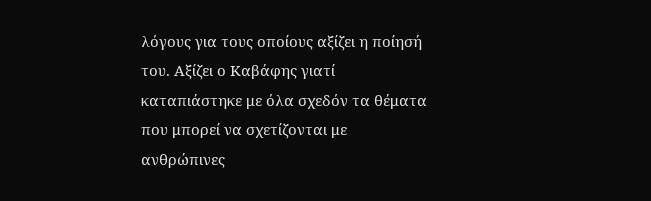λόγους για τους οποίους αξίζει η ποίησή του. Αξίζει ο Καβάφης γιατί καταπιάστηκε με όλα σχεδόν τα θέματα που μπορεί να σχετίζονται με ανθρώπινες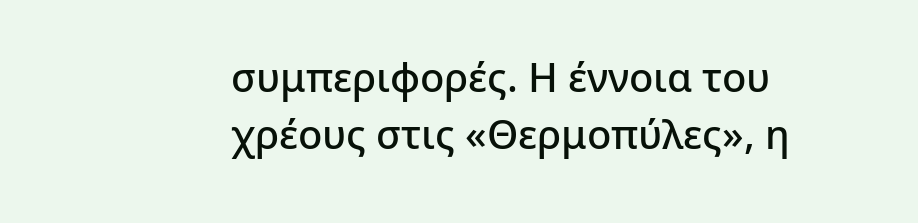συμπεριφορές. Η έννοια του χρέους στις «Θερμοπύλες», η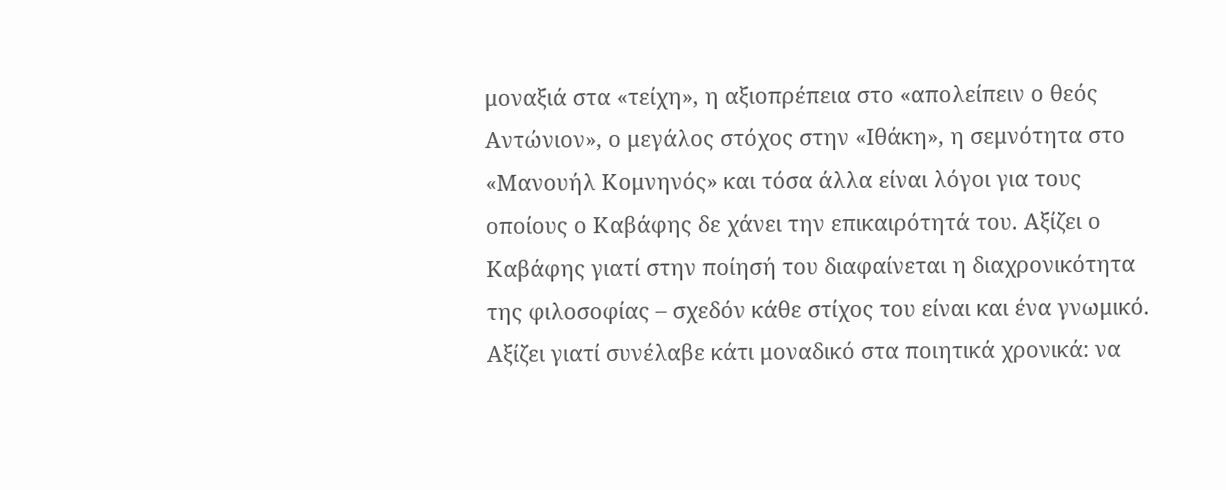μοναξιά στα «τείχη», η αξιοπρέπεια στο «απολείπειν ο θεός Αντώνιον», ο μεγάλος στόχος στην «Ιθάκη», η σεμνότητα στο «Μανουήλ Κομνηνός» και τόσα άλλα είναι λόγοι για τους οποίους ο Καβάφης δε χάνει την επικαιρότητά του. Αξίζει ο Καβάφης γιατί στην ποίησή του διαφαίνεται η διαχρονικότητα της φιλοσοφίας – σχεδόν κάθε στίχος του είναι και ένα γνωμικό. Αξίζει γιατί συνέλαβε κάτι μοναδικό στα ποιητικά χρονικά: να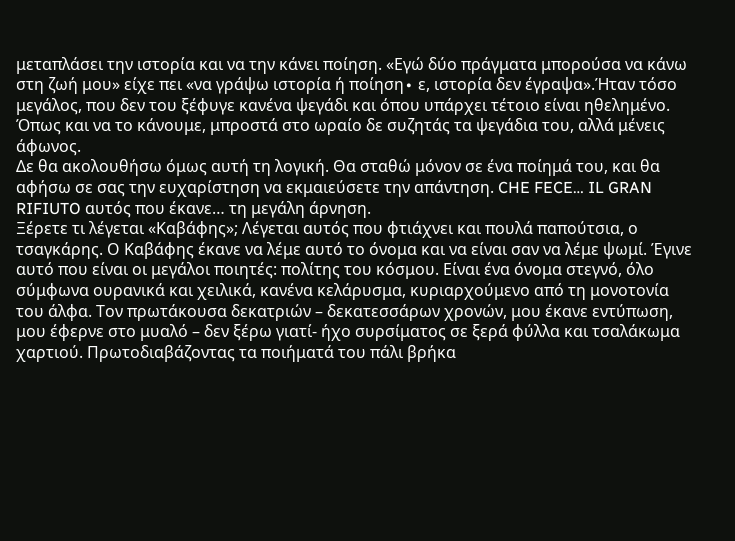μεταπλάσει την ιστορία και να την κάνει ποίηση. «Εγώ δύο πράγματα μπορούσα να κάνω στη ζωή μου» είχε πει «να γράψω ιστορία ή ποίηση∙ ε, ιστορία δεν έγραψα».Ήταν τόσο μεγάλος, που δεν του ξέφυγε κανένα ψεγάδι και όπου υπάρχει τέτοιο είναι ηθελημένο. Όπως και να το κάνουμε, μπροστά στο ωραίο δε συζητάς τα ψεγάδια του, αλλά μένεις άφωνος.
Δε θα ακολουθήσω όμως αυτή τη λογική. Θα σταθώ μόνον σε ένα ποίημά του, και θα αφήσω σε σας την ευχαρίστηση να εκμαιεύσετε την απάντηση. CHE FECE… IL GRAN RIFIUTO αυτός που έκανε… τη μεγάλη άρνηση.
Ξέρετε τι λέγεται «Καβάφης»; Λέγεται αυτός που φτιάχνει και πουλά παπούτσια, ο τσαγκάρης. Ο Καβάφης έκανε να λέμε αυτό το όνομα και να είναι σαν να λέμε ψωμί. Έγινε αυτό που είναι οι μεγάλοι ποιητές: πολίτης του κόσμου. Είναι ένα όνομα στεγνό, όλο σύμφωνα ουρανικά και χειλικά, κανένα κελάρυσμα, κυριαρχούμενο από τη μονοτονία του άλφα. Τον πρωτάκουσα δεκατριών – δεκατεσσάρων χρονών, μου έκανε εντύπωση, μου έφερνε στο μυαλό – δεν ξέρω γιατί- ήχο συρσίματος σε ξερά φύλλα και τσαλάκωμα χαρτιού. Πρωτοδιαβάζοντας τα ποιήματά του πάλι βρήκα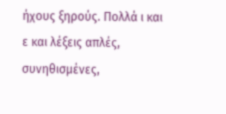ήχους ξηρούς. Πολλά ι και ε και λέξεις απλές, συνηθισμένες,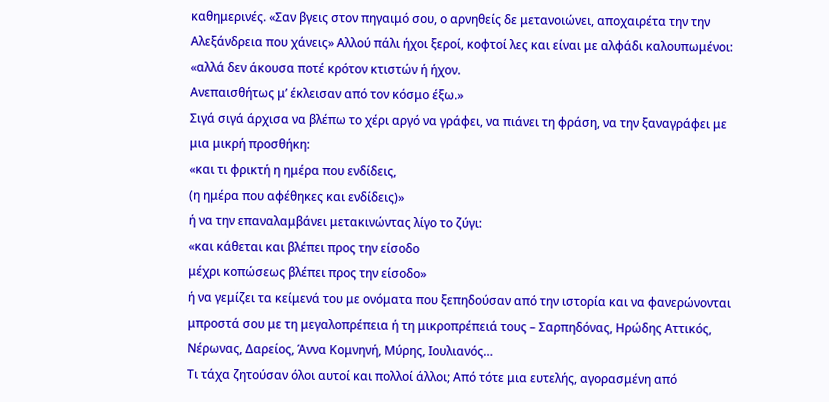καθημερινές. «Σαν βγεις στον πηγαιμό σου, ο αρνηθείς δε μετανοιώνει, αποχαιρέτα την την Αλεξάνδρεια που χάνεις» Αλλού πάλι ήχοι ξεροί, κοφτοί λες και είναι με αλφάδι καλουπωμένοι:
«αλλά δεν άκουσα ποτέ κρότον κτιστών ή ήχον.
Ανεπαισθήτως μ’ έκλεισαν από τον κόσμο έξω.»
Σιγά σιγά άρχισα να βλέπω το χέρι αργό να γράφει, να πιάνει τη φράση, να την ξαναγράφει με μια μικρή προσθήκη:
«και τι φρικτή η ημέρα που ενδίδεις,
(η ημέρα που αφέθηκες και ενδίδεις)»
ή να την επαναλαμβάνει μετακινώντας λίγο το ζύγι:
«και κάθεται και βλέπει προς την είσοδο
μέχρι κοπώσεως βλέπει προς την είσοδο»
ή να γεμίζει τα κείμενά του με ονόματα που ξεπηδούσαν από την ιστορία και να φανερώνονται μπροστά σου με τη μεγαλοπρέπεια ή τη μικροπρέπειά τους – Σαρπηδόνας, Ηρώδης Αττικός, Νέρωνας, Δαρείος, Άννα Κομνηνή, Μύρης, Ιουλιανός…
Τι τάχα ζητούσαν όλοι αυτοί και πολλοί άλλοι; Από τότε μια ευτελής, αγορασμένη από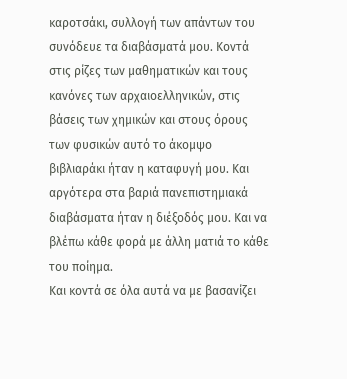καροτσάκι, συλλογή των απάντων του συνόδευε τα διαβάσματά μου. Κοντά στις ρίζες των μαθηματικών και τους κανόνες των αρχαιοελληνικών, στις βάσεις των χημικών και στους όρους των φυσικών αυτό το άκομψο βιβλιαράκι ήταν η καταφυγή μου. Και αργότερα στα βαριά πανεπιστημιακά διαβάσματα ήταν η διέξοδός μου. Και να βλέπω κάθε φορά με άλλη ματιά το κάθε του ποίημα.
Και κοντά σε όλα αυτά να με βασανίζει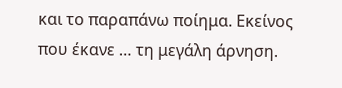και το παραπάνω ποίημα. Εκείνος που έκανε … τη μεγάλη άρνηση.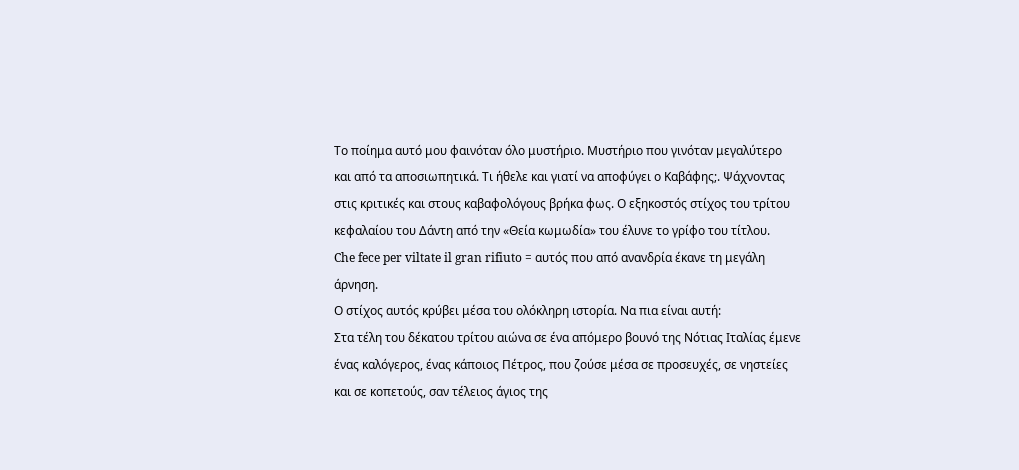Το ποίημα αυτό μου φαινόταν όλο μυστήριο. Μυστήριο που γινόταν μεγαλύτερο και από τα αποσιωπητικά. Τι ήθελε και γιατί να αποφύγει ο Καβάφης;. Ψάχνοντας στις κριτικές και στους καβαφολόγους βρήκα φως. Ο εξηκοστός στίχος του τρίτου κεφαλαίου του Δάντη από την «Θεία κωμωδία» του έλυνε το γρίφο του τίτλου.
Che fece per viltate il gran rifiuto = αυτός που από ανανδρία έκανε τη μεγάλη άρνηση.
Ο στίχος αυτός κρύβει μέσα του ολόκληρη ιστορία. Να πια είναι αυτή:
Στα τέλη του δέκατου τρίτου αιώνα σε ένα απόμερο βουνό της Νότιας Ιταλίας έμενε ένας καλόγερος, ένας κάποιος Πέτρος, που ζούσε μέσα σε προσευχές, σε νηστείες και σε κοπετούς, σαν τέλειος άγιος της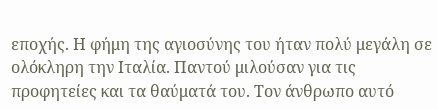εποχής. Η φήμη της αγιοσύνης του ήταν πολύ μεγάλη σε ολόκληρη την Ιταλία. Παντού μιλούσαν για τις προφητείες και τα θαύματά του. Τον άνθρωπο αυτό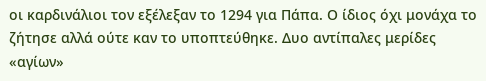οι καρδινάλιοι τον εξέλεξαν το 1294 για Πάπα. Ο ίδιος όχι μονάχα το ζήτησε αλλά ούτε καν το υποπτεύθηκε. Δυο αντίπαλες μερίδες «αγίων»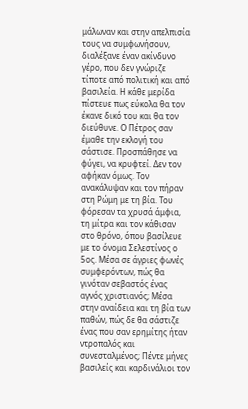μάλωναν και στην απελπισία τους να συμφωνήσουν, διαλέξανε έναν ακίνδυνο γέρο, που δεν γνώριζε τίποτε από πολιτική και από βασιλεία. Η κάθε μερίδα πίστευε πως εύκολα θα τον έκανε δικό του και θα τον διεύθυνε. Ο Πέτρος σαν έμαθε την εκλογή του σάστισε. Προσπάθησε να φύγει, να κρυφτεί. Δεν τον αφήκαν όμως. Τον ανακάλυψαν και τον πήραν στη Ρώμη με τη βία. Του φόρεσαν τα χρυσά άμφια, τη μίτρα και τον κάθισαν στο θρόνο, όπου βασίλευε με το όνομα Σελεστίνος ο 5ος. Μέσα σε άγριες φωνές συμφερόντων, πώς θα γινόταν σεβαστός ένας αγνός χριστιανός; Μέσα στην αναίδεια και τη βία των παθών, πώς δε θα σάστιζε ένας που σαν ερημίτης ήταν ντροπαλός και συνεσταλμένος; Πέντε μήνες βασιλείς και καρδινάλιοι τον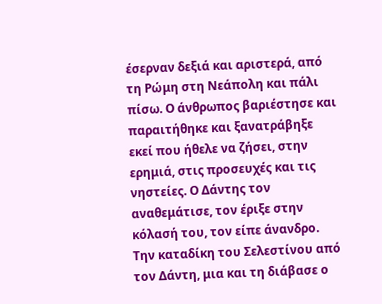έσερναν δεξιά και αριστερά, από τη Ρώμη στη Νεάπολη και πάλι πίσω. Ο άνθρωπος βαριέστησε και παραιτήθηκε και ξανατράβηξε εκεί που ήθελε να ζήσει, στην ερημιά, στις προσευχές και τις νηστείες. Ο Δάντης τον αναθεμάτισε, τον έριξε στην κόλασή του, τον είπε άνανδρο.
Την καταδίκη του Σελεστίνου από τον Δάντη, μια και τη διάβασε ο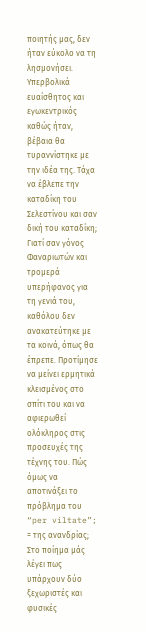ποιητής μας, δεν ήταν εύκολο να τη λησμονήσει. Υπερβολικά ευαίσθητος και εγωκεντρικός καθώς ήταν, βέβαια θα τυραννίστηκε με την ιδέα της. Τάχα να έβλεπε την καταδίκη του Σελεστίνου και σαν δική του καταδίκη; Γιατί σαν γόνος Φαναριωτών και τρομερά υπερήφανος για τη γενιά του, καθόλου δεν ανακατεύτηκε με τα κοινά, όπως θα έπρεπε. Προτίμησε να μείνει ερμητικά κλεισμένος στο σπίτι του και να αφιερωθεί ολόκληρος στις προσευχές της τέχνης του. Πώς όμως να αποτινάξει το πρόβλημα του “per viltate”; = της ανανδρίας;
Στο ποίημα μάς λέγει πως υπάρχουν δύο ξεχωριστές και φυσικές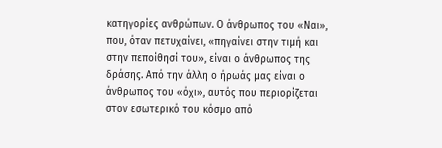κατηγορίες ανθρώπων. Ο άνθρωπος του «Ναι», που, όταν πετυχαίνει, «πηγαίνει στην τιμή και στην πεποίθησί του», είναι ο άνθρωπος της δράσης. Από την άλλη ο ήρωάς μας είναι ο άνθρωπος του «όχι», αυτός που περιορίζεται στον εσωτερικό του κόσμο από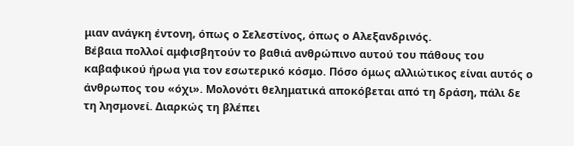μιαν ανάγκη έντονη, όπως ο Σελεστίνος, όπως ο Αλεξανδρινός.
Βέβαια πολλοί αμφισβητούν το βαθιά ανθρώπινο αυτού του πάθους του καβαφικού ήρωα για τον εσωτερικό κόσμο. Πόσο όμως αλλιώτικος είναι αυτός ο άνθρωπος του «όχι». Μολονότι θεληματικά αποκόβεται από τη δράση, πάλι δε τη λησμονεί. Διαρκώς τη βλέπει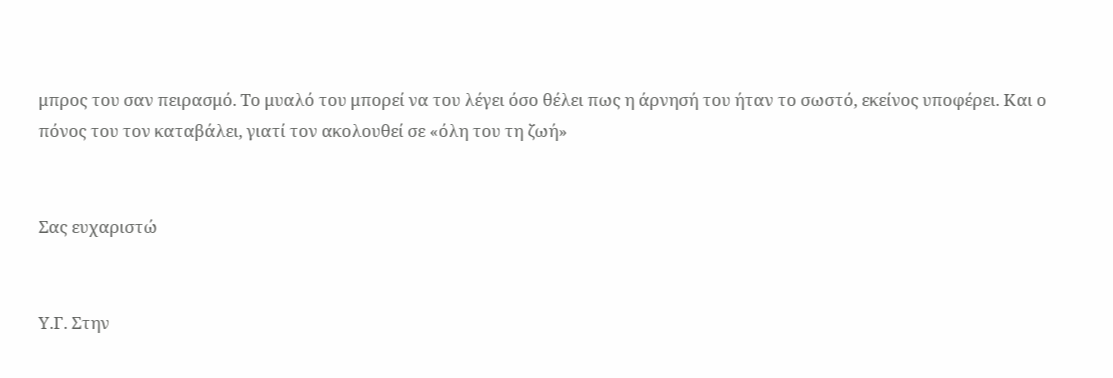μπρος του σαν πειρασμό. Το μυαλό του μπορεί να του λέγει όσο θέλει πως η άρνησή του ήταν το σωστό, εκείνος υποφέρει. Και ο πόνος του τον καταβάλει, γιατί τον ακολουθεί σε «όλη του τη ζωή»


Σας ευχαριστώ


Υ.Γ. Στην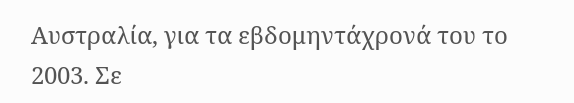Αυστραλία, για τα εβδομηντάχρονά του το 2003. Σε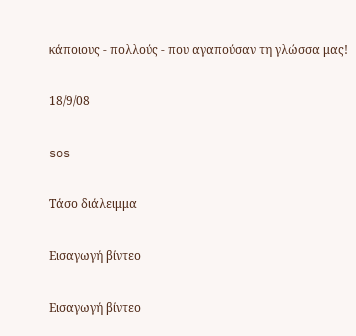κάποιους - πολλούς - που αγαπούσαν τη γλώσσα μας!

18/9/08

sos

Τάσο διάλειμμα

Εισαγωγή βίντεο

Εισαγωγή βίντεο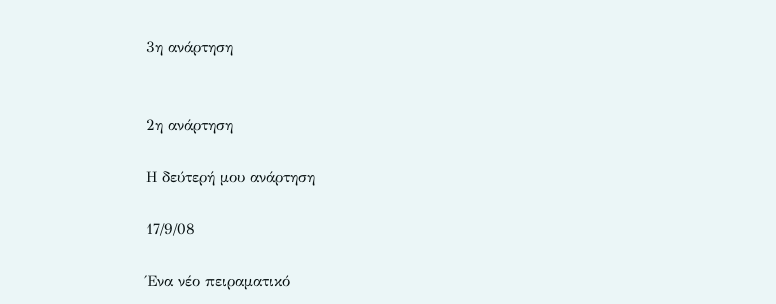3η ανάρτηση


2η ανάρτηση

Η δεύτερή μου ανάρτηση

17/9/08

Ένα νέο πειραματικό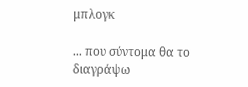μπλογκ

... που σύντομα θα το διαγράψω